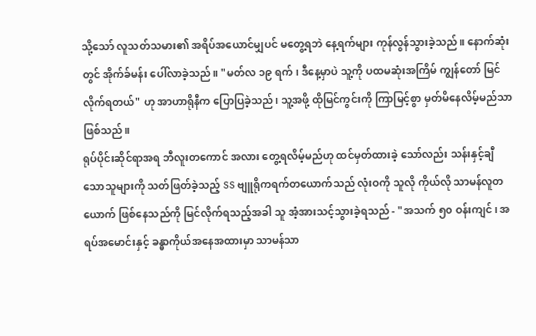သို့သော် လူသတ်သမား၏ အရိပ်အယောင်မျှပင် မတွေ့ရဘဲ နေ့ရက်များ ကုန်လွန်သွားခဲ့သည်။ နောက်ဆုံးတွင် အိုက်ခ်မန်း ပေါ်လာခဲ့သည်။ "မတ်လ ၁၉ ရက်၊ ဒီနေ့မှာပဲ သူ့ကို ပထမဆုံးအကြိမ် ကျွန်တော် မြင်လိုက်ရတယ်" ဟု အာဟာရိုနီက ပြောပြခဲ့သည်၊ သူ့အဖို့ ထိုမြင်ကွင်းကို ကြာမြင့်စွာ မှတ်မိနေလိမ့်မည်သာ ဖြစ်သည်။
ရုပ်ပိုင်းဆိုင်ရာအရ ဘီလူးတကောင် အလား တွေ့ရလိမ့်မည်ဟု ထင်မှတ်ထားခဲ့ သော်လည်း သန်းနှင့်ချီသောသူများကို သတ်ဖြတ်ခဲ့သည့် SS ဗျူရိုကရက်တယောက်သည် လုံးဝကို သူလို ကိုယ်လို သာမန်လူတယောက် ဖြစ်နေသည်ကို မြင်လိုက်ရသည့်အခါ သူ အံ့အားသင့်သွားခဲ့ရသည် - "အသက် ၅၀ ဝန်းကျင်၊ အရပ်အမောင်းနှင့် ခန္ဓာကိုယ်အနေအထားမှာ သာမန်သာ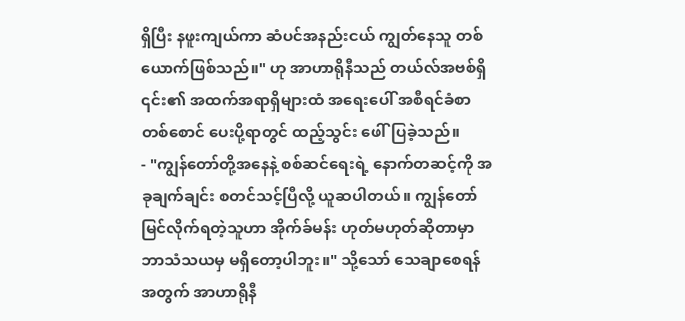ရှိပြီး နဖူးကျယ်ကာ ဆံပင်အနည်းငယ် ကျွတ်နေသူ တစ်ယောက်ဖြစ်သည်။" ဟု အာဟာရိုနီသည် တယ်လ်အဗစ်ရှိ ၎င်း၏ အထက်အရာရှိများထံ အရေးပေါ် အစီရင်ခံစာတစ်စောင် ပေးပို့ရာတွင် ထည့်သွင်း ဖေါ်ပြခဲ့သည်။
- "ကျွန်တော်တို့အနေနဲ့ စစ်ဆင်ရေးရဲ့ နောက်တဆင့်ကို အခုချက်ချင်း စတင်သင့်ပြီလို့ ယူဆပါတယ်။ ကျွန်တော် မြင်လိုက်ရတဲ့သူဟာ အိုက်ခ်မန်း ဟုတ်မဟုတ်ဆိုတာမှာ ဘာသံသယမှ မရှိတော့ပါဘူး။" သို့သော် သေချာစေရန်အတွက် အာဟာရိုနီ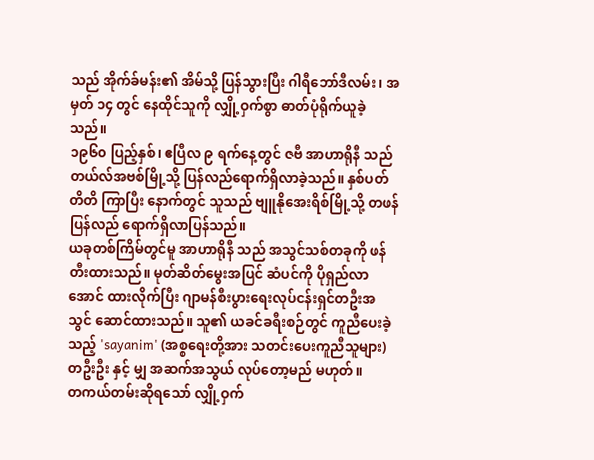သည် အိုက်ခ်မန်း၏ အိမ်သို့ ပြန်သွားပြီး ဂါရီဘော်ဒီလမ်း၊ အမှတ် ၁၄ တွင် နေထိုင်သူကို လျှို့ဝှက်စွာ ဓာတ်ပုံရိုက်ယူခဲ့သည်။
၁၉၆၀ ပြည့်နှစ်၊ ဧပြီလ ၉ ရက်နေ့တွင် ဇဗီ အာဟာရိုနီ သည် တယ်လ်အဗစ်မြို့သို့ ပြန်လည်ရောက်ရှိလာခဲ့သည်။ နှစ်ပတ်တိတိ ကြာပြီး နောက်တွင် သူသည် ဗျူနိုအေးရိစ်မြို့သို့ တဖန်ပြန်လည် ရောက်ရှိလာပြန်သည်။
ယခုတစ်ကြိမ်တွင်မူ အာဟာရိုနီ သည် အသွင်သစ်တခုကို ဖန်တီးထားသည်။ မုတ်ဆိတ်မွေးအပြင် ဆံပင်ကို ပိုရှည်လာအောင် ထားလိုက်ပြီး ဂျာမန်စီးပွားရေးလုပ်ငန်းရှင်တဦးအသွင် ဆောင်ထားသည်။ သူ၏ ယခင်ခရီးစဉ်တွင် ကူညီပေးခဲ့သည့် 'sayanim' (အစ္စရေးတို့အား သတင်းပေးကူညီသူများ) တဦးဦး နှင့် မျှ အဆက်အသွယ် လုပ်တော့မည် မဟုတ်။
တကယ်တမ်းဆိုရသော် လျှို့ဝှက်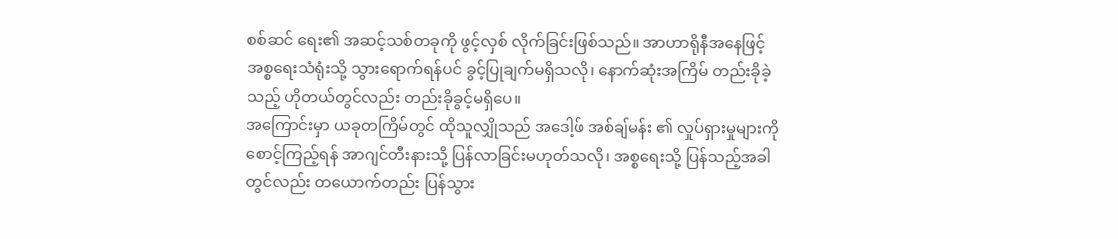စစ်ဆင် ရေး၏ အဆင့်သစ်တခုကို ဖွင့်လှစ် လိုက်ခြင်းဖြစ်သည်။ အာဟာရိုနီအနေဖြင့် အစ္စရေးသံရုံးသို့ သွားရောက်ရန်ပင် ခွင့်ပြုချက်မရှိသလို၊ နောက်ဆုံးအကြိမ် တည်းခိုခဲ့သည့် ဟိုတယ်တွင်လည်း တည်းခိုခွင့်မရှိပေ။
အကြောင်းမှာ ယခုတကြိမ်တွင် ထိုသူလျှိုသည် အဒေါ့ဖ် အစ်ချ်မန်း ၏ လှုပ်ရှားမှုများကို စောင့်ကြည့်ရန် အာဂျင်တီးနားသို့ ပြန်လာခြင်းမဟုတ်သလို၊ အစ္စရေးသို့ ပြန်သည့်အခါတွင်လည်း တယောက်တည်း ပြန်သွား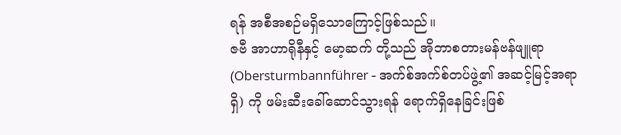ရန် အစီအစဉ်မရှိသောကြောင့်ဖြစ်သည်။
ဇဗီ အာဟာရိုနီနှင့် မော့ဆက် တို့သည် အိုဘာစတားမန်ဗန်ဖျူရာ (Obersturmbannführer - အက်စ်အက်စ်တပ်ဖွဲ့၏ အဆင့်မြင့်အရာရှိ) ကို ဖမ်းဆီးခေါ်ဆောင်သွားရန် ရောက်ရှိနေခြင်းဖြစ်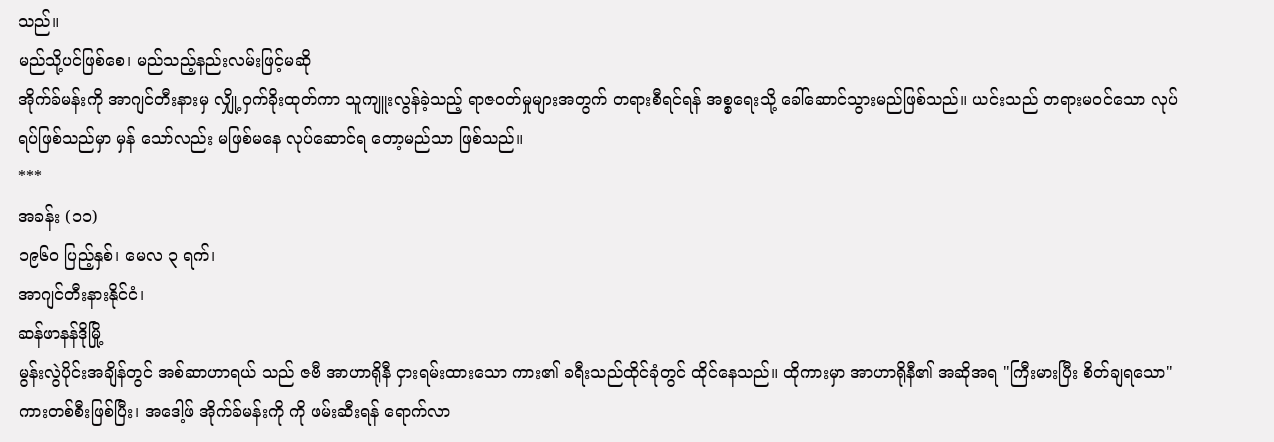သည်။
မည်သို့ပင်ဖြစ်စေ၊ မည်သည့်နည်းလမ်းဖြင့်မဆို
အိုက်ခ်မန်းကို အာဂျင်တီးနားမှ လျှို့ဝှက်ခိုးထုတ်ကာ သူကျူးလွန်ခဲ့သည့် ရာဇဝတ်မှုများအတွက် တရားစီရင်ရန် အစ္စရေးသို့ ခေါ်ဆောင်သွားမည်ဖြစ်သည်။ ယင်းသည် တရားမဝင်သော လုပ်ရပ်ဖြစ်သည်မှာ မှန် သော်လည်း မဖြစ်မနေ လုပ်ဆောင်ရ တော့မည်သာ ဖြစ်သည်။
***
အခန်း (၁၁)
၁၉၆၀ ပြည့်နှစ်၊ မေလ ၃ ရက်၊
အာဂျင်တီးနားနိုင်ငံ၊
ဆန်ဖာနန်ဒိုမြို့
မွန်းလွဲပိုင်းအချိန်တွင် အစ်ဆာဟာရယ် သည် ဇဗီ အာဟာရိုနီ ငှားရမ်းထားသော ကား၏ ခရီးသည်ထိုင်ခုံတွင် ထိုင်နေသည်။ ထိုကားမှာ အာဟာရိုနီ၏ အဆိုအရ "ကြီးမားပြီး စိတ်ချရသော" ကားတစ်စီးဖြစ်ပြီး၊ အဒေါ့ဖ် အိုက်ခ်မန်းကို ကို ဖမ်းဆီးရန် ရောက်လာ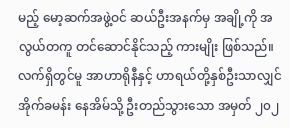မည့် မော့ဆက်အဖွဲ့ဝင် ဆယ်ဦးအနက်မှ အချို့ကို အလွယ်တကူ တင်ဆောင်နိုင်သည့် ကားမျိုး ဖြစ်သည်။ လက်ရှိတွင်မူ အာဟာရိုနီနှင့် ဟာရယ်တို့နှစ်ဦးသာလျှင် အိုက်ခမန်း နေအိမ်သို့ ဦးတည်သွားသော အမှတ် ၂၀၂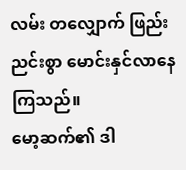လမ်း တလျှောက် ဖြည်းညင်းစွာ မောင်းနှင်လာနေကြသည်။
မော့ဆက်၏ ဒါ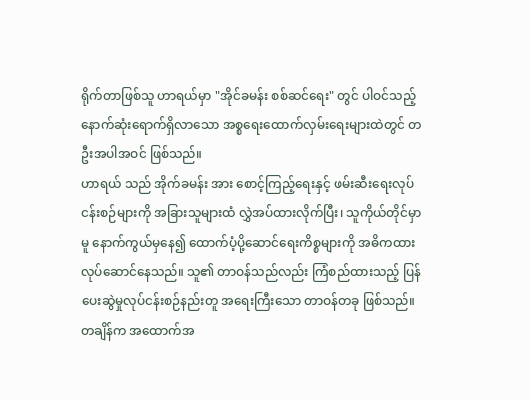ရိုက်တာဖြစ်သူ ဟာရယ်မှာ "အိုင်ခမန်း စစ်ဆင်ရေး" တွင် ပါဝင်သည့် နောက်ဆုံးရောက်ရှိလာသော အစ္စရေးထောက်လှမ်းရေးများထဲတွင် တဦးအပါအဝင် ဖြစ်သည်။
ဟာရယ် သည် အိုက်ခမန်း အား စောင့်ကြည့်ရေးနှင့် ဖမ်းဆီးရေးလုပ်ငန်းစဉ်များကို အခြားသူများထံ လွှဲအပ်ထားလိုက်ပြီး၊ သူကိုယ်တိုင်မှာမူ နောက်ကွယ်မှနေ၍ ထောက်ပံ့ပို့ဆောင်ရေးကိစ္စများကို အဓိကထား လုပ်ဆောင်နေသည်။ သူ၏ တာဝန်သည်လည်း ကြံစည်ထားသည့် ပြန်ပေးဆွဲမှုလုပ်ငန်းစဉ်နည်းတူ အရေးကြီးသော တာဝန်တခု ဖြစ်သည်။
တချိန်က အထောက်အ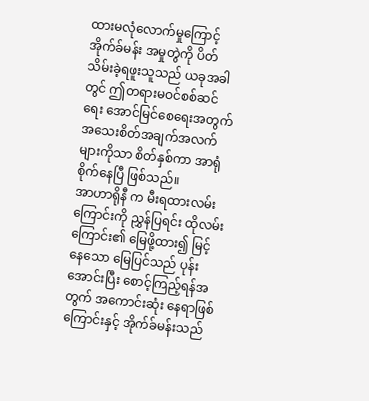ထားမလုံလောက်မှုကြောင့် အိုက်ခ်မန်း အမှုတွဲကို ပိတ်သိမ်းခဲ့ရဖူးသူသည် ယခုအခါတွင် ဤတရားမဝင်စစ်ဆင်ရေး အောင်မြင်စေရေးအတွက် အသေးစိတ်အချက်အလက်များကိုသာ စိတ်နှစ်ကာ အာရုံစိုက်နေပြီ ဖြစ်သည်။
အာဟာရိုနီ က မီးရထားလမ်းကြောင်းကို ညွှန်ပြရင်း ထိုလမ်းကြောင်း၏ မြေဖို့ထား၍ မြင့် နေသော မြေပြင်သည် ပုန်းအောင်းပြီး စောင့်ကြည့်ရန်အတွက် အကောင်းဆုံး နေရာဖြစ်ကြောင်းနှင့် အိုက်ခ်မန်းသည်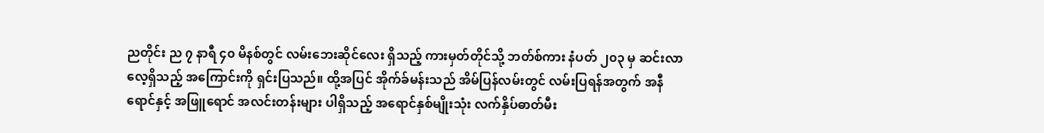ညတိုင်း ည ၇ နာရီ ၄၀ မိနစ်တွင် လမ်းဘေးဆိုင်လေး ရှိသည့် ကားမှတ်တိုင်သို့ ဘတ်စ်ကား နံပတ် ၂၀၃ မှ ဆင်းလာလေ့ရှိသည့် အကြောင်းကို ရှင်းပြသည်။ ထို့အပြင် အိုက်ခ်မန်းသည် အိမ်ပြန်လမ်းတွင် လမ်းပြရန်အတွက် အနီရောင်နှင့် အဖြူရောင် အလင်းတန်းများ ပါရှိသည့် အရောင်နှစ်မျိုးသုံး လက်နှိပ်ဓာတ်မီး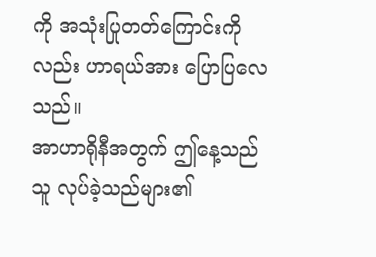ကို အသုံးပြုတတ်ကြောင်းကိုလည်း ဟာရယ်အား ပြောပြလေသည်။
အာဟာရိုနီအတွက် ဤနေ့သည် သူ လုပ်ခဲ့သည်များ၏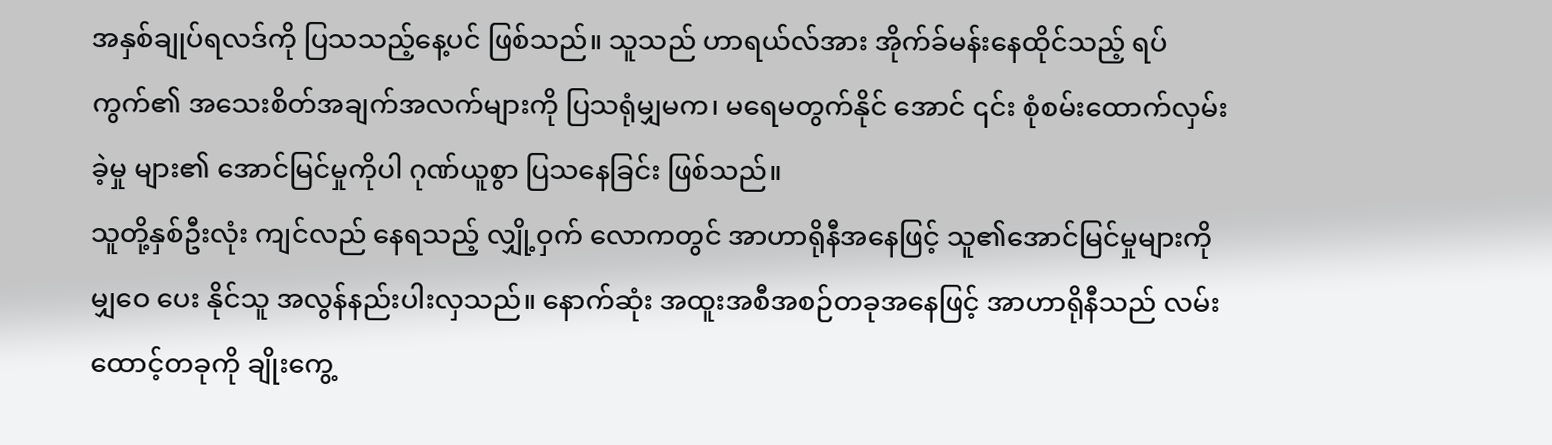အနှစ်ချုပ်ရလဒ်ကို ပြသသည့်နေ့ပင် ဖြစ်သည်။ သူသည် ဟာရယ်လ်အား အိုက်ခ်မန်းနေထိုင်သည့် ရပ်ကွက်၏ အသေးစိတ်အချက်အလက်များကို ပြသရုံမျှမက၊ မရေမတွက်နိုင် အောင် ၎င်း စုံစမ်းထောက်လှမ်းခဲ့မှု များ၏ အောင်မြင်မှုကိုပါ ဂုဏ်ယူစွာ ပြသနေခြင်း ဖြစ်သည်။
သူတို့နှစ်ဦးလုံး ကျင်လည် နေရသည့် လျှို့ဝှက် လောကတွင် အာဟာရိုနီအနေဖြင့် သူ၏အောင်မြင်မှုများကို မျှဝေ ပေး နိုင်သူ အလွန်နည်းပါးလှသည်။ နောက်ဆုံး အထူးအစီအစဉ်တခုအနေဖြင့် အာဟာရိုနီသည် လမ်းထောင့်တခုကို ချိုးကွေ့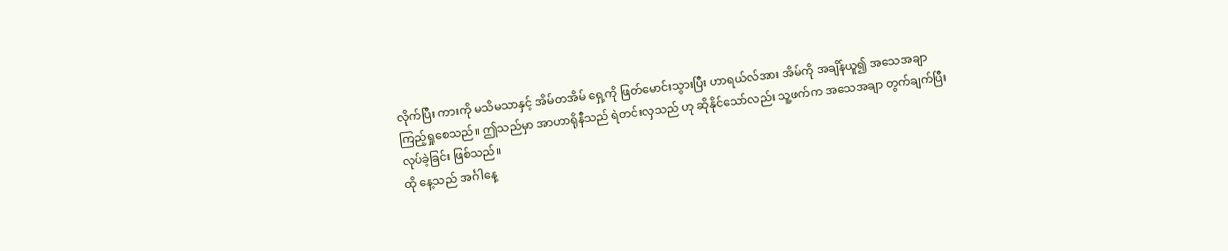လိုက်ပြီး ကားကို မသိမသာနှင့် အိမ်တအိမ် ရှေ့ကို ဖြတ်မောင်းသွားပြီး ဟာရယ်လ်အား အိမ်ကို အချိန်ယူ၍ အသေအချာ ကြည့်ရှုစေသည်။ ဤသည်မှာ အာဟာရိုနီသည် ရဲတင်းလှသည် ဟု ဆိုနိုင်သော်လည်း သူ့ဖက်က အသေအချာ တွက်ချက်ပြီး လုပ်ခဲ့ခြင်း ဖြစ်သည်။
ထို နေ့သည် အင်္ဂါနေ့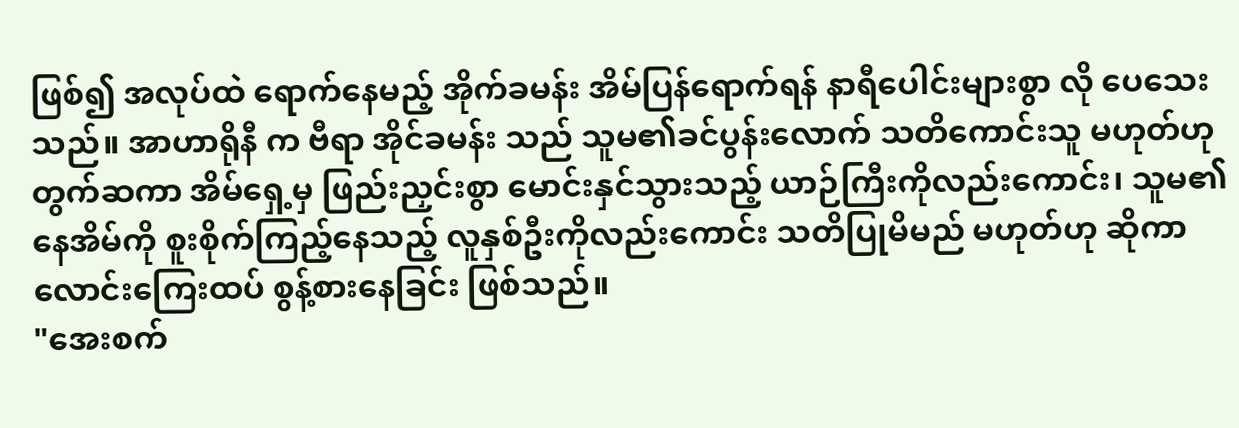ဖြစ်၍ အလုပ်ထဲ ရောက်နေမည့် အိုက်ခမန်း အိမ်ပြန်ရောက်ရန် နာရီပေါင်းများစွာ လို ပေသေးသည်။ အာဟာရိုနီ က ဗီရာ အိုင်ခမန်း သည် သူမ၏ခင်ပွန်းလောက် သတိကောင်းသူ မဟုတ်ဟု တွက်ဆကာ အိမ်ရှေ့မှ ဖြည်းညှင်းစွာ မောင်းနှင်သွားသည့် ယာဉ်ကြီးကိုလည်းကောင်း၊ သူမ၏ နေအိမ်ကို စူးစိုက်ကြည့်နေသည့် လူနှစ်ဦးကိုလည်းကောင်း သတိပြုမိမည် မဟုတ်ဟု ဆိုကာ လောင်းကြေးထပ် စွန့်စားနေခြင်း ဖြစ်သည်။
"အေးစက်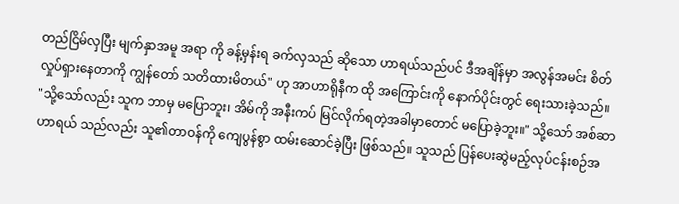တည်ငြိမ်လှပြီး မျက်နှာအမူ အရာ ကို ခန့်မှန်းရ ခက်လှသည် ဆိုသော ဟာရယ်သည်ပင် ဒီအချိန်မှာ အလွန်အမင်း စိတ်လှုပ်ရှားနေတာကို ကျွန်တော် သတိထားမိတယ်" ဟု အာဟာရိုနီက ထို အကြောင်းကို နောက်ပိုင်းတွင် ရေးသားခဲ့သည်။
"သို့သော်လည်း သူက ဘာမှ မပြောဘူး၊ အိမ်ကို အနီးကပ် မြင်လိုက်ရတဲ့အခါမှာတောင် မပြောခဲ့ဘူး။" သို့သော် အစ်ဆာ ဟာရယ် သည်လည်း သူ၏တာဝန်ကို ကျေပွန်စွာ ထမ်းဆောင်ခဲ့ပြီး ဖြစ်သည်။ သူသည် ပြန်ပေးဆွဲမည့်လုပ်ငန်းစဉ်အ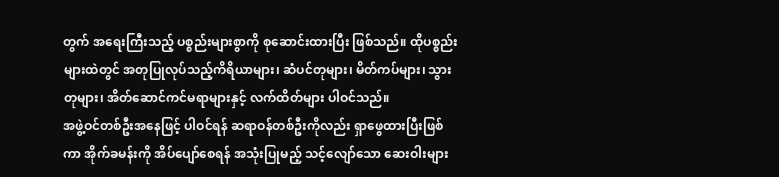တွက် အရေးကြီးသည့် ပစ္စည်းများစွာကို စုဆောင်းထားပြီး ဖြစ်သည်။ ထိုပစ္စည်းများထဲတွင် အတုပြုလုပ်သည့်ကိရိယာများ၊ ဆံပင်တုများ၊ မိတ်ကပ်များ၊ သွားတုများ၊ အိတ်ဆောင်ကင်မရာများနှင့် လက်ထိတ်များ ပါဝင်သည်။
အဖွဲ့ဝင်တစ်ဦးအနေဖြင့် ပါဝင်ရန် ဆရာဝန်တစ်ဦးကိုလည်း ရှာဖွေထားပြီးဖြစ်ကာ အိုက်ခမန်းကို အိပ်ပျော်စေရန် အသုံးပြုမည့် သင့်လျော်သော ဆေးဝါးများ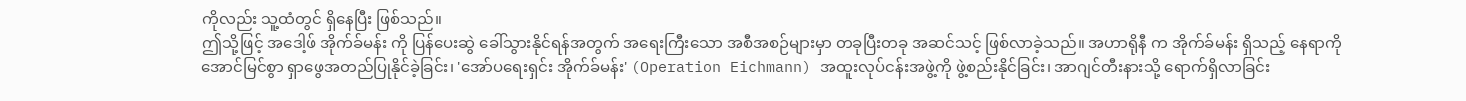ကိုလည်း သူ့ထံတွင် ရှိနေပြီး ဖြစ်သည်။
ဤသို့ဖြင့် အဒေါ့ဖ် အိုက်ခ်မန်း ကို ပြန်ပေးဆွဲ ခေါ်သွားနိုင်ရန်အတွက် အရေးကြီးသော အစီအစဉ်များမှာ တခုပြီးတခု အဆင်သင့် ဖြစ်လာခဲ့သည်။ အဟာရိုနီ က အိုက်ခ်မန်း ရှိသည့် နေရာကို အောင်မြင်စွာ ရှာဖွေအတည်ပြုနိုင်ခဲ့ခြင်း၊ 'အော်ပရေးရှင်း အိုက်ခ်မန်း' (Operation Eichmann) အထူးလုပ်ငန်းအဖွဲ့ကို ဖွဲ့စည်းနိုင်ခြင်း၊ အာဂျင်တီးနားသို့ ရောက်ရှိလာခြင်း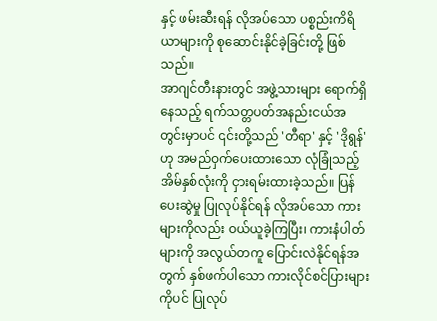နှင့် ဖမ်းဆီးရန် လိုအပ်သော ပစ္စည်းကိရိယာများကို စုဆောင်းနိုင်ခဲ့ခြင်းတို့ ဖြစ်သည်။
အာဂျင်တီးနားတွင် အဖွဲ့သားများ ရောက်ရှိနေသည့် ရက်သတ္တပတ်အနည်းငယ်အတွင်းမှာပင် ၎င်းတို့သည် 'တီရာ' နှင့် 'ဒိုရွန်' ဟု အမည်ဝှက်ပေးထားသော လုံခြုံသည့်အိမ်နှစ်လုံးကို ငှားရမ်းထားခဲ့သည်။ ပြန်ပေးဆွဲမှု ပြုလုပ်နိုင်ရန် လိုအပ်သော ကားများကိုလည်း ဝယ်ယူခဲ့ကြပြီး၊ ကားနံပါတ်များကို အလွယ်တကူ ပြောင်းလဲနိုင်ရန်အတွက် နှစ်ဖက်ပါသော ကားလိုင်စင်ပြားများကိုပင် ပြုလုပ်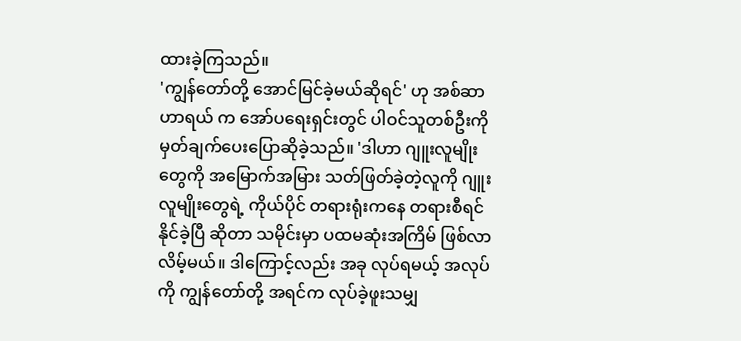ထားခဲ့ကြသည်။
'ကျွန်တော်တို့ အောင်မြင်ခဲ့မယ်ဆိုရင်' ဟု အစ်ဆာ ဟာရယ် က အော်ပရေးရှင်းတွင် ပါဝင်သူတစ်ဦးကို မှတ်ချက်ပေးပြောဆိုခဲ့သည်။ 'ဒါဟာ ဂျူးလူမျိုးတွေကို အမြောက်အမြား သတ်ဖြတ်ခဲ့တဲ့လူကို ဂျူးလူမျိုးတွေရဲ့ ကိုယ်ပိုင် တရားရုံးကနေ တရားစီရင် နိုင်ခဲ့ပြီ ဆိုတာ သမိုင်းမှာ ပထမဆုံးအကြိမ် ဖြစ်လာလိမ့်မယ်။ ဒါကြောင့်လည်း အခု လုပ်ရမယ့် အလုပ်ကို ကျွန်တော်တို့ အရင်က လုပ်ခဲ့ဖူးသမျှ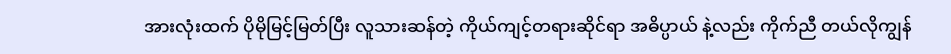အားလုံးထက် ပိုမိုမြင့်မြတ်ပြီး လူသားဆန်တဲ့ ကိုယ်ကျင့်တရားဆိုင်ရာ အဓိပ္ပာယ် နဲ့လည်း ကိုက်ညီ တယ်လိုကျွန်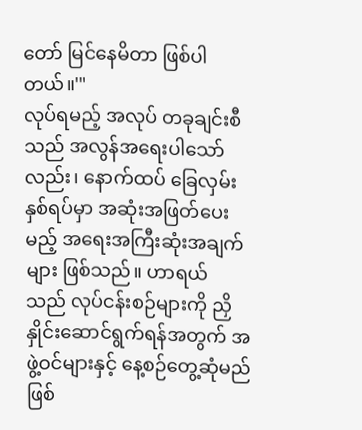တော် မြင်နေမိတာ ဖြစ်ပါတယ်။'"
လုပ်ရမည့် အလုပ် တခုချင်းစီသည် အလွန်အရေးပါသော်လည်း၊ နောက်ထပ် ခြေလှမ်းနှစ်ရပ်မှာ အဆုံးအဖြတ်ပေးမည့် အရေးအကြီးဆုံးအချက်များ ဖြစ်သည်။ ဟာရယ် သည် လုပ်ငန်းစဉ်များကို ညှိနှိုင်းဆောင်ရွက်ရန်အတွက် အဖွဲ့ဝင်များနှင့် နေ့စဉ်တွေ့ဆုံမည်ဖြစ်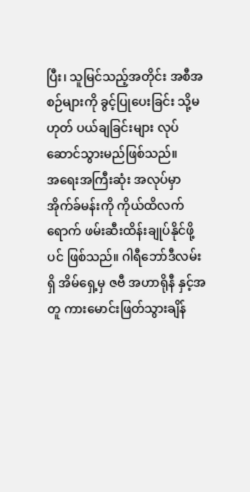ပြီး၊ သူမြင်သည့်အတိုင်း အစီအစဉ်များကို ခွင့်ပြုပေးခြင်း သို့မဟုတ် ပယ်ချခြင်းများ လုပ်ဆောင်သွားမည်ဖြစ်သည်။
အရေးအကြီးဆုံး အလုပ်မှာ အိုက်ခ်မန်းကို ကိုယ်ထိလက်ရောက် ဖမ်းဆီးထိန်းချုပ်နိုင်ဖို့ပင် ဖြစ်သည်။ ဂါရီဘော်ဒီလမ်း ရှိ အိမ်ရှေ့မှ ဇဗီ အဟာရိုနီ နှင့်အတူ ကားမောင်းဖြတ်သွားချိန်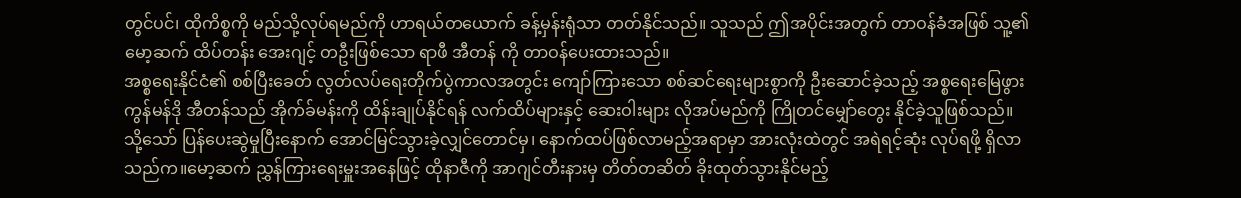တွင်ပင်၊ ထိုကိစ္စကို မည်သို့လုပ်ရမည်ကို ဟာရယ်တယောက် ခန့်မှန်းရုံသာ တတ်နိုင်သည်။ သူသည် ဤအပိုင်းအတွက် တာဝန်ခံအဖြစ် သူ့၏ မော့ဆက် ထိပ်တန်း အေးဂျင့် တဦးဖြစ်သော ရာဖီ အီတန် ကို တာဝန်ပေးထားသည်။
အစ္စရေးနိုင်ငံ၏ စစ်ပြီးခေတ် လွတ်လပ်ရေးတိုက်ပွဲကာလအတွင်း ကျော်ကြားသော စစ်ဆင်ရေးများစွာကို ဦးဆောင်ခဲ့သည့် အစ္စရေးမြေဖွား ကွန်မန်ဒို အီတန်သည် အိုက်ခ်မန်းကို ထိန်းချုပ်နိုင်ရန် လက်ထိပ်များနှင့် ဆေးဝါးများ လိုအပ်မည်ကို ကြိုတင်မျှော်တွေး နိုင်ခဲ့သူဖြစ်သည်။
သို့သော် ပြန်ပေးဆွဲမှုပြီးနောက် အောင်မြင်သွားခဲ့လျှင်တောင်မှ၊ နောက်ထပ်ဖြစ်လာမည့်အရာမှာ အားလုံးထဲတွင် အရဲရင့်ဆုံး လုပ်ရဖို့ ရှိလာသည်က။မော့ဆက် ညွှန်ကြားရေးမှူးအနေဖြင့် ထိုနာဇီကို အာဂျင်တီးနားမှ တိတ်တဆိတ် ခိုးထုတ်သွားနိုင်မည့်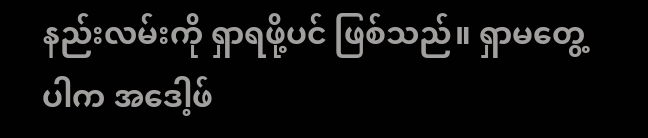နည်းလမ်းကို ရှာရဖို့ပင် ဖြစ်သည်။ ရှာမတွေ့ပါက အဒေါ့ဖ်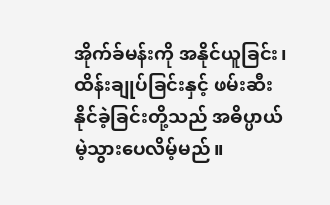အိုက်ခ်မန်းကို အနိုင်ယူခြင်း၊ ထိန်းချုပ်ခြင်းနှင့် ဖမ်းဆီးနိုင်ခဲ့ခြင်းတို့သည် အဓိပ္ပာယ်မဲ့သွားပေလိမ့်မည်။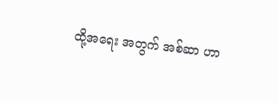ထို့အရေး အတွက် အစ်ဆာ ဟာ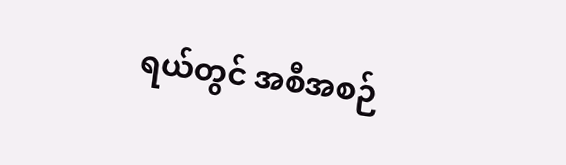ရယ်တွင် အစီအစဉ်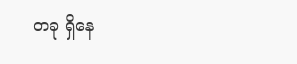တခု ရှိနေ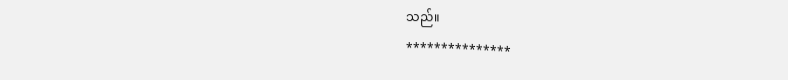သည်။
***************